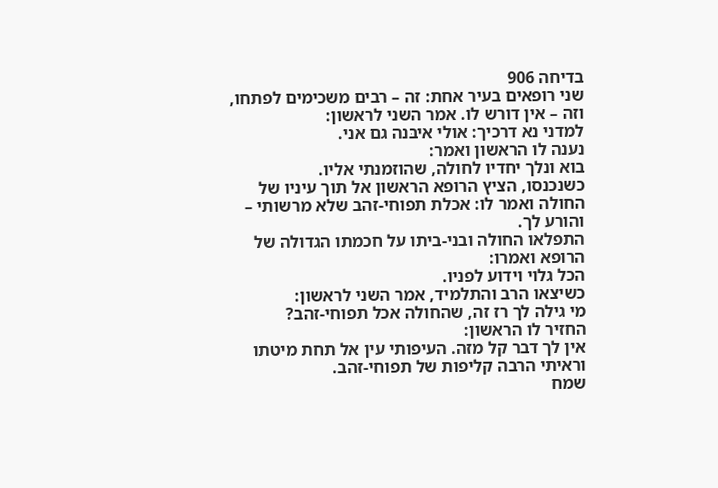בדיחה 906
שני רופאים בעיר אחת: זה – רבים משכימים לפתחו, וזה – אין דורש לו. אמר השני לראשון:
למדני נא דרכיך: אולי איבּנה גם אני.
נענה לו הראשון ואמר:
בוא ונלך יחדיו לחולה, שהוזמנתי אליו.
כשנכנסו, הציץ הרופא הראשון אל תוך עיניו של החולה ואמר לו: אכלת תפוחי-זהב שלא מרשותי – והורע לך.
התפלאו החולה ובני-ביתו על חכמתו הגדולה של הרופא ואמרו:
הכל גלוי וידוע לפניו.
כשיצאו הרב והתלמיד, אמר השני לראשון:
מי גילה לך רז זה, שהחולה אכל תפוחי-זהב?
החזיר לו הראשון:
אין לך דבר קל מזה. העיפותי עין אל תחת מיטתו וראיתי הרבה קליפות של תפוחי-זהב.
שמח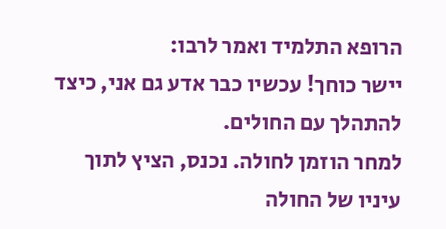הרופא התלמיד ואמר לרבו:
יישר כוחך! עכשיו כבר אדע גם אני, כיצד להתהלך עם החולים.
למחר הוזמן לחולה. נכנס, הציץ לתוך עיניו של החולה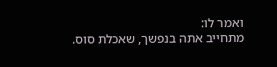ואמר לו:
מתחייב אתה בנפשך, שאכלת סוס.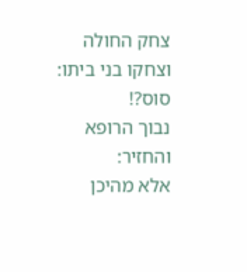צחק החולה וצחקו בני ביתו:
סוס?!
נבוך הרופא והחזיר:
אלא מהיכן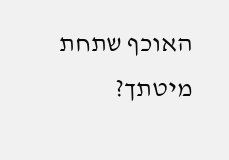האוכף שתחת מיטתך?